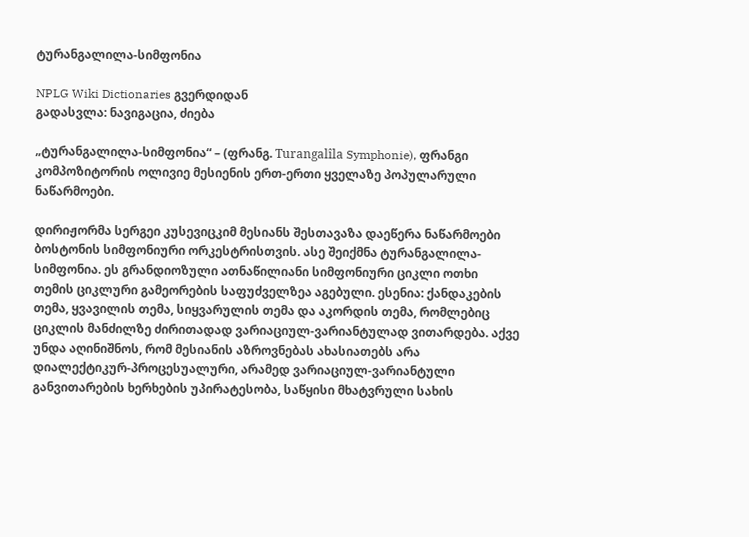ტურანგალილა-სიმფონია

NPLG Wiki Dictionaries გვერდიდან
გადასვლა: ნავიგაცია, ძიება

„ტურანგალილა-სიმფონია“ – (ფრანგ. Turangalîla Symphonie), ფრანგი კომპოზიტორის ოლივიე მესიენის ერთ-ერთი ყველაზე პოპულარული ნაწარმოები.

დირიჟორმა სერგეი კუსევიცკიმ მესიანს შესთავაზა დაეწერა ნაწარმოები ბოსტონის სიმფონიური ორკესტრისთვის. ასე შეიქმნა ტურანგალილა-სიმფონია. ეს გრანდიოზული ათნაწილიანი სიმფონიური ციკლი ოთხი თემის ციკლური გამეორების საფუძველზეა აგებული. ესენია: ქანდაკების თემა, ყვავილის თემა, სიყვარულის თემა და აკორდის თემა, რომლებიც ციკლის მანძილზე ძირითადად ვარიაციულ-ვარიანტულად ვითარდება. აქვე უნდა აღინიშნოს, რომ მესიანის აზროვნებას ახასიათებს არა დიალექტიკურ-პროცესუალური, არამედ ვარიაციულ-ვარიანტული განვითარების ხერხების უპირატესობა, საწყისი მხატვრული სახის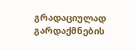გრადაციულად გარდაქმნების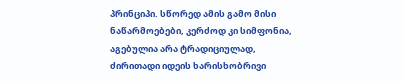პრინციპი. სწორედ ამის გამო მისი ნაწარმოებები, კერძოდ კი სიმფონია, აგებულია არა ტრადიციულად, ძირითადი იდეის ხარისხობრივი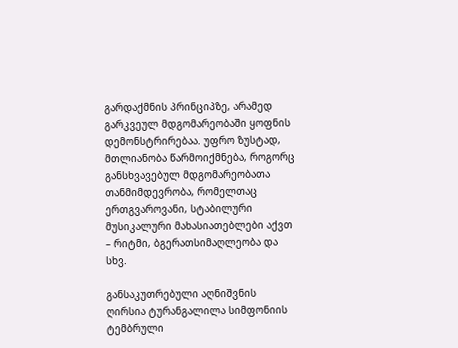გარდაქმნის პრინციპზე, არამედ გარკვეულ მდგომარეობაში ყოფნის დემონსტრირებაა. უფრო ზუსტად, მთლიანობა წარმოიქმნება, როგორც განსხვავებულ მდგომარეობათა თანმიმდევრობა, რომელთაც ერთგვაროვანი, სტაბილური მუსიკალური მახასიათებლები აქვთ – რიტმი, ბგერათსიმაღლეობა და სხვ.

განსაკუთრებული აღნიშვნის ღირსია ტურანგალილა სიმფონიის ტემბრული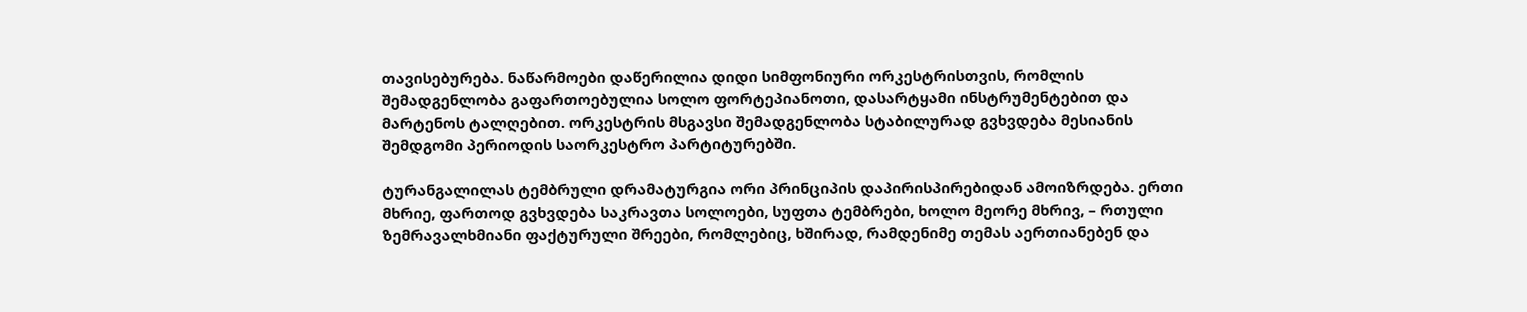თავისებურება. ნაწარმოები დაწერილია დიდი სიმფონიური ორკესტრისთვის, რომლის შემადგენლობა გაფართოებულია სოლო ფორტეპიანოთი, დასარტყამი ინსტრუმენტებით და მარტენოს ტალღებით. ორკესტრის მსგავსი შემადგენლობა სტაბილურად გვხვდება მესიანის შემდგომი პერიოდის საორკესტრო პარტიტურებში.

ტურანგალილას ტემბრული დრამატურგია ორი პრინციპის დაპირისპირებიდან ამოიზრდება. ერთი მხრიე, ფართოდ გვხვდება საკრავთა სოლოები, სუფთა ტემბრები, ხოლო მეორე მხრივ, – რთული ზემრავალხმიანი ფაქტურული შრეები, რომლებიც, ხშირად, რამდენიმე თემას აერთიანებენ და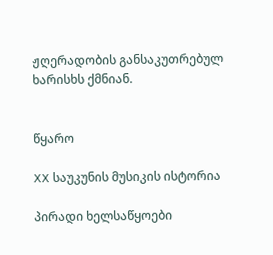ჟღერადობის განსაკუთრებულ ხარისხს ქმნიან.


წყარო

XX საუკუნის მუსიკის ისტორია

პირადი ხელსაწყოები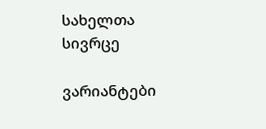სახელთა სივრცე

ვარიანტები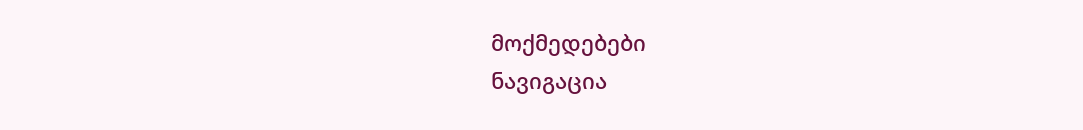მოქმედებები
ნავიგაცია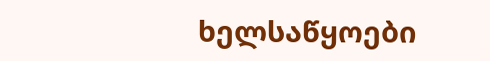ხელსაწყოები